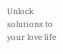Unlock solutions to your love life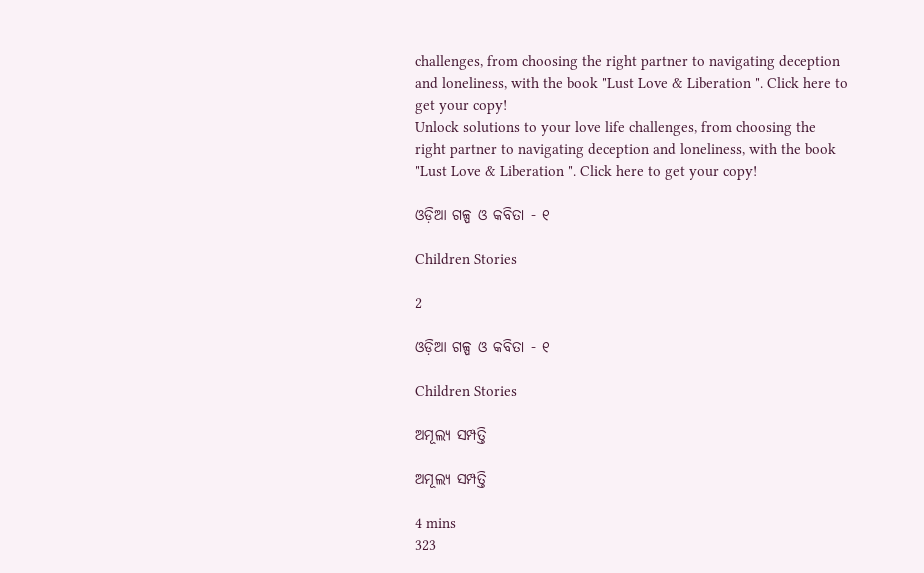challenges, from choosing the right partner to navigating deception and loneliness, with the book "Lust Love & Liberation ". Click here to get your copy!
Unlock solutions to your love life challenges, from choosing the right partner to navigating deception and loneliness, with the book "Lust Love & Liberation ". Click here to get your copy!

ଓଡ଼ିଆ ଗଳ୍ପ ଓ କବିତା - ୧

Children Stories

2

ଓଡ଼ିଆ ଗଳ୍ପ ଓ କବିତା - ୧

Children Stories

ଅମୂଲ୍ୟ ସମ୍ପତ୍ତି

ଅମୂଲ୍ୟ ସମ୍ପତ୍ତି

4 mins
323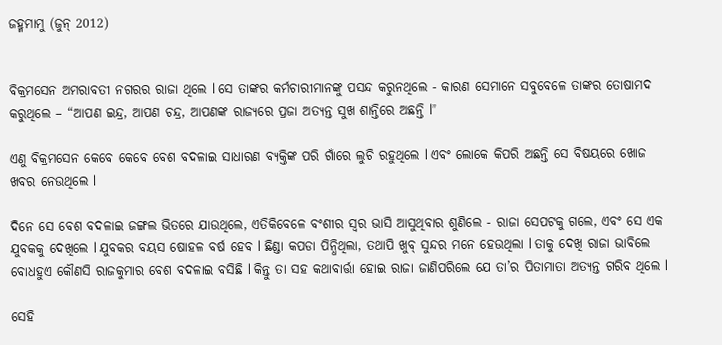ଜହ୍ମମାମୁ (ଜୁନ୍ 2012)


ବିକ୍ରମସେନ ଅମରାବତୀ ନଗରର ରାଜା ଥିଲେ l ସେ ତାଙ୍କର କର୍ମଚାରୀମାନଙ୍କୁ ପସନ୍ଦ କରୁନଥିଲେ - କାରଣ ସେମାନେ ସବୁବେଳେ ତାଙ୍କର ତୋଷାମଦ କରୁଥିଲେ – “ଆପଣ ଇନ୍ଦ୍ର, ଆପଣ ଚନ୍ଦ୍ର, ଆପଣଙ୍କ ରାଜ୍ୟରେ ପ୍ରଜା ଅତ୍ୟନ୍ତ ସୁଖ ଶାନ୍ତିରେ ଅଛନ୍ତି l”

ଏଣୁ ବିକ୍ରମସେନ କେବେ କେବେ ବେଶ ବଦଳାଇ ସାଧାରଣ ବ୍ୟକ୍ତିଙ୍କ ପରି ଗାଁରେ ଲୁଚି ରହୁଥିଲେ l ଏବଂ ଲୋକେ କିପରି ଅଛନ୍ତି ସେ ବିଷୟରେ ଖୋଜ ଖବର ନେଉଥିଲେ l

ଦିନେ ସେ ବେଶ ବଦଳାଇ ଜଙ୍ଗଲ ଭିତରେ ଯାଉଥିଲେ, ଏତିକିବେଳେ ବଂଶୀର ସ୍ୱର ଭାସି ଆସୁଥିବାର ଶୁଣିଲେ - ରାଜା ସେପଟକୁ ଗଲେ, ଏବଂ ସେ ଏକ ଯୁବକକୁ ଦେଖିଲେ l ଯୁବକର ବୟସ ଷୋହଳ ବର୍ଷ ହେବ l ଛିଣ୍ଡା କପଡା ପିନ୍ଧିଥିଲା, ତଥାପି ଖୁବ୍ ସୁନ୍ଦର ମନେ ହେଉଥିଲା l ତାକୁ ଦେଖି ରାଜା ଭାବିଲେ ବୋଧହୁଏ କୌଣସି ରାଜକୁମାର ବେଶ ବଦଳାଇ ବସିଛି l କିନ୍ତୁ ତା ସହ କଥାବାର୍ତ୍ତା ହୋଇ ରାଜା ଜାଣିପରିଲେ ଯେ ତା’ର ପିତାମାତା ଅତ୍ୟନ୍ତ ଗରିବ ଥିଲେ l

ସେହି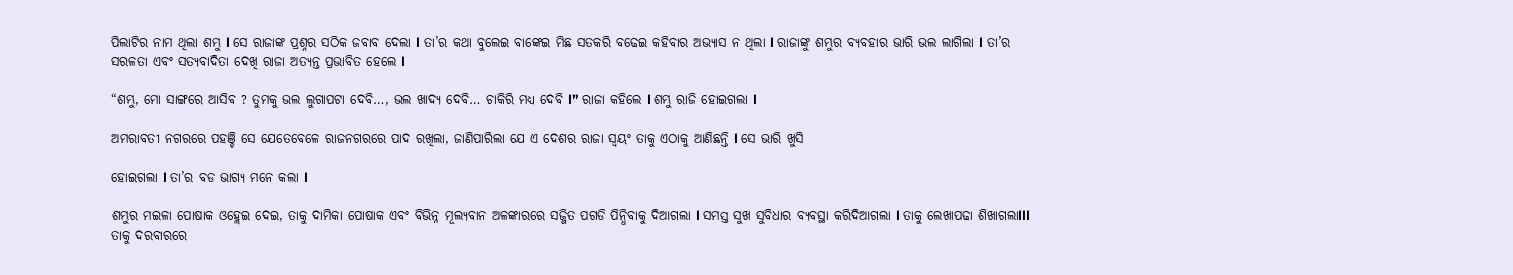ପିଲାଟିର ନାମ ଥିଲା ଶମ୍ଭୁ l ସେ ରାଜାଙ୍କ ପ୍ରଶ୍ନର ସଠିକ ଜବାବ ଦେଲା l ତା’ର କଥା ବୁଲେଇ ବାଙ୍କେଇ ମିଛ ସତକରି ବଢେଇ କହିବାର ଅଭ୍ୟାସ ନ ଥିଲା l ରାଜାଙ୍କୁ ଶମ୍ଭୁର ବ୍ୟବହାର ଭାରି ଭଲ ଲାଗିଲା l ତା’ର ସରଳତା ଏବଂ ସତ୍ୟବାଦିତା ଦେଖି ରାଜା ଅତ୍ୟନ୍ତ ପ୍ରଭାବିତ ହେଲେ l

“ଶମ୍ଭୁ, ମୋ ସାଙ୍ଗରେ ଆସିବ ? ତୁମକୁ ଭଲ ଲୁଗାପଟା ଦେବି…, ଭଲ ଖାଦ୍ୟ ଦେବି… ଚାକିରି ମଧ୍ୟ ଦେବି l” ରାଜା କହିଲେ l ଶମ୍ଭୁ ରାଜି ହୋଇଗଲା l

ଅମରାବତୀ ନଗରରେ ପହଞ୍ଚି ସେ ଯେତେବେଳେ ରାଜନଗରରେ ପାଦ ରଖିଲା, ଜାଣିପାରିଲା ଯେ ଏ ଦେଶର ରାଜା ସ୍ୱୟଂ ତାକୁ ଏଠାକୁ ଆଣିଛନ୍ତି l ସେ ଭାରି ଖୁସି

ହୋଇଗଲା l ତା’ର ବଡ ଭାଗ୍ୟ ମନେ କଲା l

ଶମ୍ଭୁର ମଇଳା ପୋଷାକ ଓହ୍ଲେଇ ଦେଇ, ତାକୁ ଦାମିକା ପୋଷାକ ଏବଂ ବିଭିନ୍ନ ମୂଲ୍ୟବାନ ଅଳଙ୍କାରରେ ସଜ୍ଜିତ ପଗଡି ପିନ୍ଧିବାକୁ ଦିଆଗଲା l ସମସ୍ତ ସୁଖ ସୁବିଧାର ବ୍ୟବସ୍ଥା କରିଦିଆଗଲା l ତାକୁ ଲେଖାପଢା ଶିଖାଗଲାlll ତାକୁ ଦରବାରରେ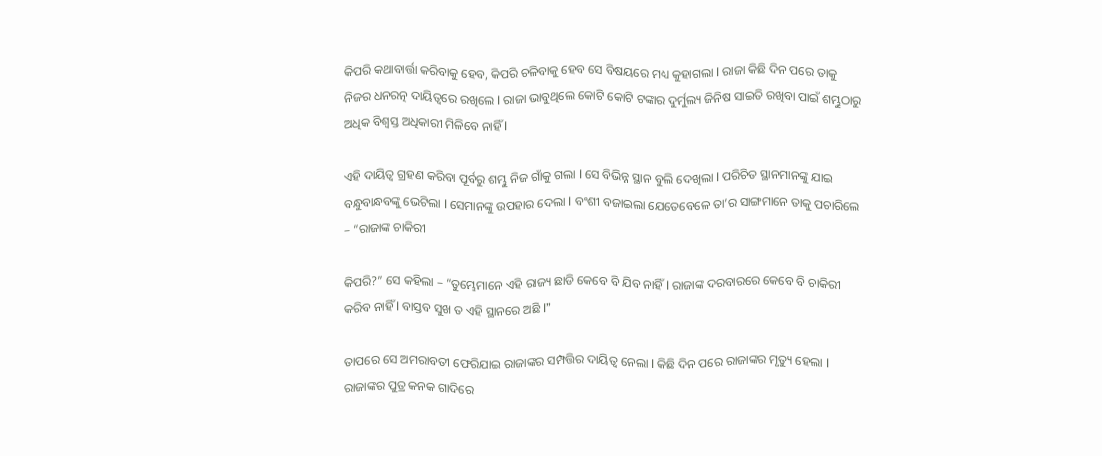କିପରି କଥାବାର୍ତ୍ତା କରିବାକୁ ହେବ, କିପରି ଚଳିବାକୁ ହେବ ସେ ବିଷୟରେ ମଧ୍ୟ କୁହାଗଲା l ରାଜା କିଛି ଦିନ ପରେ ତାକୁ ନିଜର ଧନରତ୍ନ ଦାୟିତ୍ୱରେ ରଖିଲେ l ରାଜା ଭାବୁଥିଲେ କୋଟି କୋଟି ଟଙ୍କାର ଦୁର୍ମୁଲ୍ୟ ଜିନିଷ ସାଇତି ରଖିବା ପାଇଁ ଶମ୍ଭୁଠାରୁ ଅଧିକ ବିଶ୍ୱସ୍ତ ଅଧିକାରୀ ମିଳିବେ ନାହିଁ l

ଏହି ଦାୟିତ୍ୱ ଗ୍ରହଣ କରିବା ପୂର୍ବରୁ ଶମ୍ଭୁ ନିଜ ଗାଁକୁ ଗଲା l ସେ ବିଭିନ୍ନ ସ୍ଥାନ ବୁଲି ଦେଖିଲା l ପରିଚିତ ସ୍ଥାନମାନଙ୍କୁ ଯାଇ ବନ୍ଧୁବାନ୍ଧବଙ୍କୁ ଭେଟିଲା l ସେମାନଙ୍କୁ ଉପହାର ଦେଲା l ବଂଶୀ ବଜାଇଲା ଯେତେବେଳେ ତା’ର ସାଙ୍ଗମାନେ ତାକୁ ପଚାରିଲେ – “ରାଜାଙ୍କ ଚାକିରୀ

କିପରି?” ସେ କହିଲା – “ତୁମ୍ଭେମାନେ ଏହି ରାଜ୍ୟ ଛାଡି କେବେ ବି ଯିବ ନାହିଁ l ରାଜାଙ୍କ ଦରବାରରେ କେବେ ବି ଚାକିରୀ କରିବ ନାହିଁ l ବାସ୍ତବ ସୁଖ ତ ଏହି ସ୍ଥାନରେ ଅଛି l”

ତାପରେ ସେ ଅମରାବତୀ ଫେରିଯାଇ ରାଜାଙ୍କର ସମ୍ପତ୍ତିର ଦାୟିତ୍ୱ ନେଲା l କିଛି ଦିନ ପରେ ରାଜାଙ୍କର ମୃତ୍ୟୁ ହେଲା l ରାଜାଙ୍କର ପୁତ୍ର କନକ ଗାଦିରେ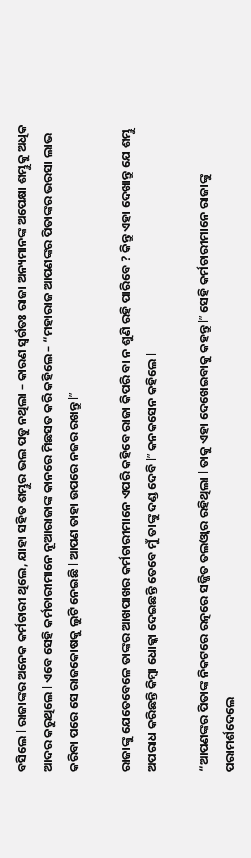ବସିଲେ l ରାଜାଙ୍କର ଅନେକ କର୍ମଚାରୀ ଥିଲେ, ଯାହା ସହିତ ଶମ୍ଭୁର ଭଲ ପଡୁ ନଥିଲା – କାରଣ ସ୍ୱର୍ଗତଃ ରାଜା ଅନ୍ୟମାନଙ୍କ ଅପେକ୍ଷା ଶମ୍ଭୁକୁ ଅଧିକ ଆଦର କରୁଥିଲେ l ଏବେ ସେହି କର୍ମଚାରୀମାନେ ନୂଆରାଜାଙ୍କ କାନରେ ମିଛସତ କରି କହିଲେ – “ମହାରାଜ ଆପଣଙ୍କର ପିତାଙ୍କର ଭରସା ଲାଭ କରିବା ପରେ ସେ ରାଜକୋଷକୁ ଲୁଟି ନେଇଛି l ଆପଣ ତାହା ଉପରେ ନଜର ରଖନ୍ତୁ l”

ରାଜାଙ୍କୁ ଯେତେବେଳେ ତାଙ୍କର ଆଖପାଖର କର୍ମଚାରୀମାନେ ଏପରି କହିବେ ରାଜା କିପରି ବା ନ ଶୁଣି ରହି ପାରିବେ ? କିନ୍ତୁ ଏହା ଦେଖାନ୍ତୁ ଯେ ଶମ୍ଭୁ ଅପରାଧ କରିଛନ୍ତି କିମ୍ବା ଧୋକ୍କା ଦେଇଛନ୍ତି ତେବେ ମୁଁ ତାଙ୍କୁ ଦଣ୍ଡ ଦେବି l” କନକସେନ କହିଲେ l

“ଆପଣଙ୍କର ପିତାଙ୍କ ନିକଟରେ ରତ୍ନରେ ସଜ୍ଜିତ ତଲଓ୍ୱାର ରହିଥିଲା l ତାକୁ ଏହା ଦେଖେଇବାକୁ କହନ୍ତୁ l” ସେହି କର୍ମଚାରୀମାନେ ରାଜାଙ୍କୁ ପରାମର୍ଶଦେଲେ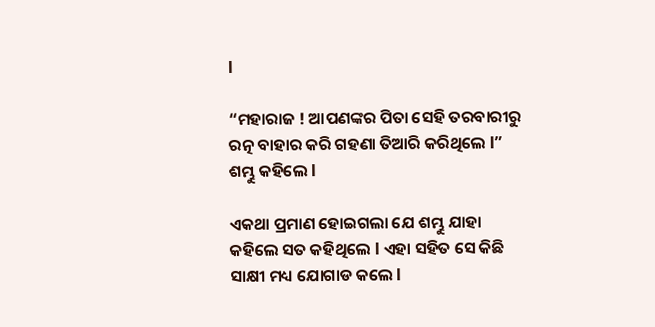l

“ମହାରାଜ ! ଆପଣଙ୍କର ପିତା ସେହି ତରବାରୀରୁ ରତ୍ନ ବାହାର କରି ଗହଣା ତିଆରି କରିଥିଲେ l” ଶମ୍ଭୁ କହିଲେ l

ଏକଥା ପ୍ରମାଣ ହୋଇଗଲା ଯେ ଶମ୍ଭୁ ଯାହା କହିଲେ ସତ କହିଥିଲେ l ଏହା ସହିତ ସେ କିଛି ସାକ୍ଷୀ ମଧ୍ୟ ଯୋଗାଡ କଲେ l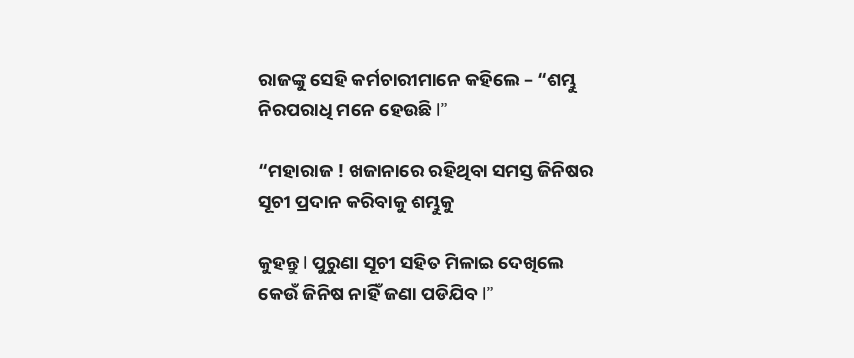ରାଜଙ୍କୁ ସେହି କର୍ମଚାରୀମାନେ କହିଲେ – “ଶମ୍ଭୁ ନିରପରାଧି ମନେ ହେଉଛି l”

“ମହାରାଜ ! ଖଜାନାରେ ରହିଥିବା ସମସ୍ତ ଜିନିଷର ସୂଚୀ ପ୍ରଦାନ କରିବାକୁ ଶମ୍ଭୁକୁ

କୁହନ୍ତୁ l ପୁରୁଣା ସୂଚୀ ସହିତ ମିଳାଇ ଦେଖିଲେ କେଉଁ ଜିନିଷ ନାହିଁ ଜଣା ପଡିଯିବ l”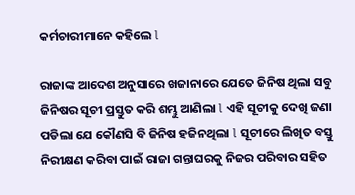କର୍ମଚାରୀମାନେ କହିଲେ l

ରାଜାଙ୍କ ଆଦେଶ ଅନୁସାରେ ଖଜାନାରେ ଯେତେ ଜିନିଷ ଥିଲା ସବୁ ଜିନିଷର ସୂଚୀ ପ୍ରସ୍ତୁତ କରି ଶମ୍ଭୁ ଆଣିଲା l ଏହି ସୂଚୀକୁ ଦେଖି ଜଣା ପଡିଲା ଯେ କୌଣସି ବି ଜିନିଷ ହଜିନଥିଲା l ସୂଚୀରେ ଲିଖିତ ବସ୍ତୁ ନିରୀକ୍ଷଣ କରିବା ପାଇଁ ରାଜା ଗନ୍ତାଘରକୁ ନିଜର ପରିବାର ସହିତ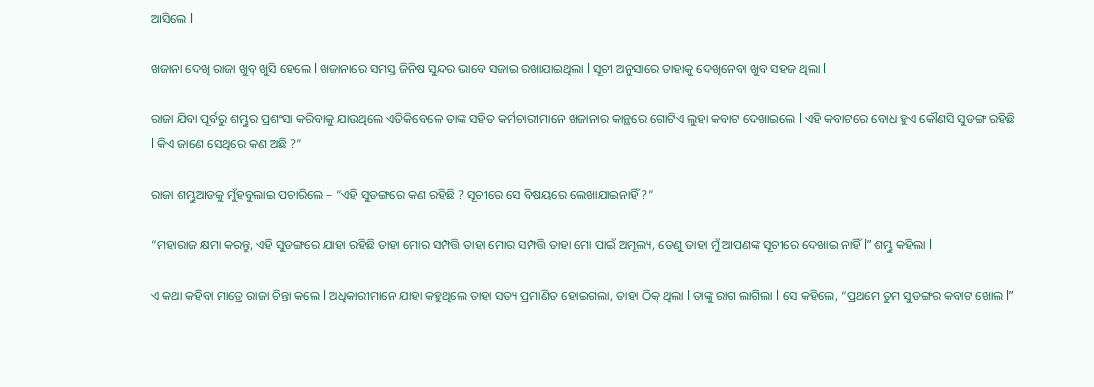ଆସିଲେ l

ଖଜାନା ଦେଖି ରାଜା ଖୁବ୍ ଖୁସି ହେଲେ l ଖଜାନାରେ ସମସ୍ତ ଜିନିଷ ସୁନ୍ଦର ଭାବେ ସଜାଇ ରଖାଯାଇଥିଲା l ସୂଚୀ ଅନୁସାରେ ତାହାକୁ ଦେଖିନେବା ଖୁବ ସହଜ ଥିଲା l

ରାଜା ଯିବା ପୂର୍ବରୁ ଶମ୍ଭୁର ପ୍ରଶଂସା କରିବାକୁ ଯାଉଥିଲେ ଏତିକିବେଳେ ତାଙ୍କ ସହିତ କର୍ମଚାରୀମାନେ ଖଜାନାର କାନ୍ଥରେ ଗୋଟିଏ ଲୁହା କବାଟ ଦେଖାଇଲେ l ଏହି କବାଟରେ ବୋଧ ହୁଏ କୌଣସି ସୁଡଙ୍ଗ ରହିଛି l କିଏ ଜାଣେ ସେଥିରେ କଣ ଅଛି ?”

ରାଜା ଶମ୍ଭୁଆଡକୁ ମୁଁହବୁଲାଇ ପଚାରିଲେ – “ଏହି ସୁଡଙ୍ଗରେ କଣ ରହିଛି ? ସୂଚୀରେ ସେ ବିଷୟରେ ଲେଖାଯାଇନାହିଁ ?”

“ମହାରାଜ କ୍ଷମା କରନ୍ତୁ, ଏହି ସୁଡଙ୍ଗରେ ଯାହା ରହିଛି ତାହା ମୋର ସମ୍ପତ୍ତି ତାହା ମୋର ସମ୍ପତ୍ତି ତାହା ମୋ ପାଇଁ ଅମୂଲ୍ୟ, ତେଣୁ ତାହା ମୁଁ ଆପଣଙ୍କ ସୂଚୀରେ ଦେଖାଇ ନାହିଁ l” ଶମ୍ଭୁ କହିଲା l

ଏ କଥା କହିବା ମାତ୍ରେ ରାଜା ଚିନ୍ତା କଲେ l ଅଧିକାରୀମାନେ ଯାହା କହୁଥିଲେ ତାହା ସତ୍ୟ ପ୍ରମାଣିତ ହୋଇଗଲା, ତାହା ଠିକ୍ ଥିଲା l ତାଙ୍କୁ ରାଗ ଲାଗିଲା l ସେ କହିଲେ, “ପ୍ରଥମେ ତୁମ ସୁଡଙ୍ଗର କବାଟ ଖୋଲ l”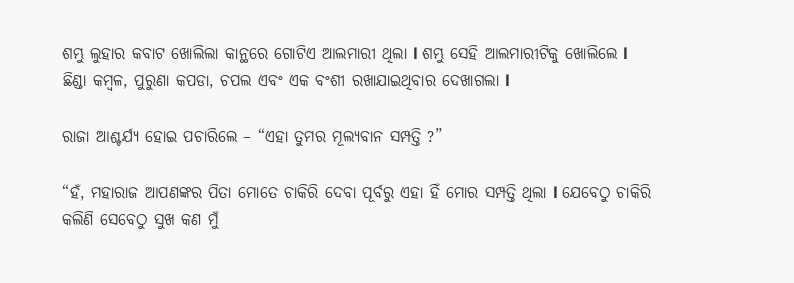ଶମ୍ଭୁ ଲୁହାର କବାଟ ଖୋଲିଲା କାନ୍ଥରେ ଗୋଟିଏ ଆଲମାରୀ ଥିଲା l ଶମ୍ଭୁ ସେହି ଆଲମାରୀଟିକୁ ଖୋଲିଲେ l ଛିଣ୍ଡା କମ୍ବଳ, ପୁରୁଣା କପଡା, ଚପଲ ଏବଂ ଏକ ବଂଶୀ ରଖାଯାଇଥିବାର ଦେଖାଗଲା l

ରାଜା ଆଶ୍ଚର୍ଯ୍ୟ ହୋଇ ପଚାରିଲେ – “ଏହା ତୁମର ମୂଲ୍ୟବାନ ସମ୍ପତ୍ତି ?”

“ହଁ, ମହାରାଜ ଆପଣଙ୍କର ପିତା ମୋତେ ଚାକିରି ଦେବା ପୂର୍ବରୁ ଏହା ହିଁ ମୋର ସମ୍ପତ୍ତି ଥିଲା l ଯେବେଠୁ ଚାକିରି କଲିଣି ସେବେଠୁ ସୁଖ କଣ ମୁଁ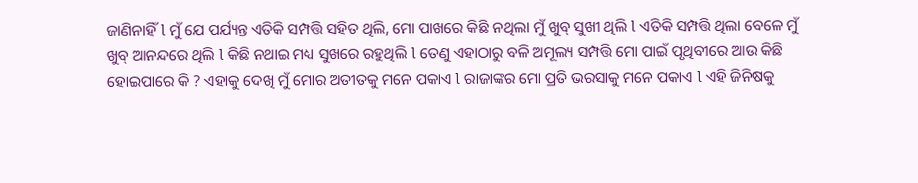ଜାଣିନାହିଁ l ମୁଁ ଯେ ପର୍ଯ୍ୟନ୍ତ ଏତିକି ସମ୍ପତ୍ତି ସହିତ ଥିଲି, ମୋ ପାଖରେ କିଛି ନଥିଲା ମୁଁ ଖୁବ୍ ସୁଖୀ ଥିଲି l ଏତିକି ସମ୍ପତ୍ତି ଥିଲା ବେଳେ ମୁଁ ଖୁବ୍ ଆନନ୍ଦରେ ଥିଲି l କିଛି ନଥାଇ ମଧ୍ୟ ସୁଖରେ ରହୁଥିଲି l ତେଣୁ ଏହାଠାରୁ ବଳି ଅମୂଲ୍ୟ ସମ୍ପତ୍ତି ମୋ ପାଇଁ ପୃଥିବୀରେ ଆଉ କିଛି ହୋଇପାରେ କି ? ଏହାକୁ ଦେଖି ମୁଁ ମୋର ଅତୀତକୁ ମନେ ପକାଏ l ରାଜାଙ୍କର ମୋ ପ୍ରତି ଭରସାକୁ ମନେ ପକାଏ l ଏହି ଜିନିଷକୁ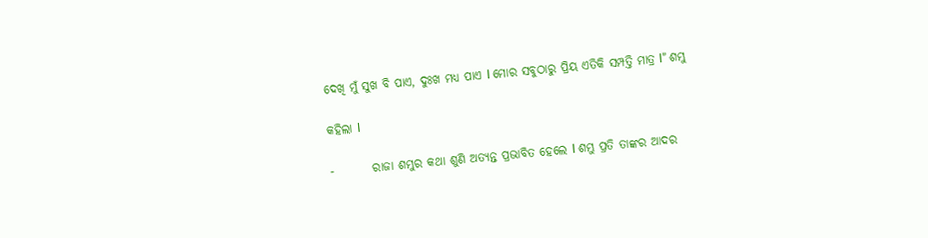ଦେଖି ମୁଁ ସୁଖ ବି ପାଏ, ଦୁଃଖ ମଧ୍ୟ ପାଏ l ମୋର ସବୁଠାରୁ ପ୍ରିୟ ଏତିକି ସମ୍ପତ୍ତି ମାତ୍ର l” ଶମ୍ଭୁ

କହିଲା l

-        ରାଜା ଶମ୍ଭୁର କଥା ଶୁଣି ଅତ୍ୟନ୍ତ ପ୍ରଭାବିତ ହେଲେ l ଶମ୍ଭୁ ପ୍ରତି ତାଙ୍କର ଆଦର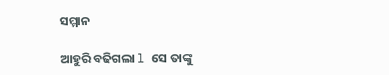ସମ୍ମାନ

ଆହୁରି ବଢିଗଲା l ସେ ତାଙ୍କୁ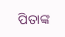ପିତାଙ୍କ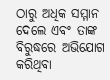ଠାରୁ ଅଧିକ ସମ୍ମାନ ଦେଲେ ଏବଂ ତାଙ୍କ ବିରୁଦ୍ଧରେ ଅଭିଯୋଗ କରିଥିବା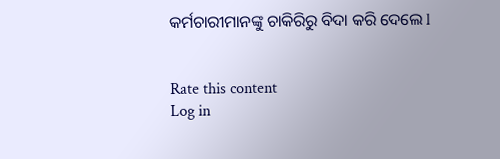କର୍ମଚାରୀମାନଙ୍କୁ ଚାକିରିରୁ ବିଦା କରି ଦେଲେ l


Rate this content
Log in